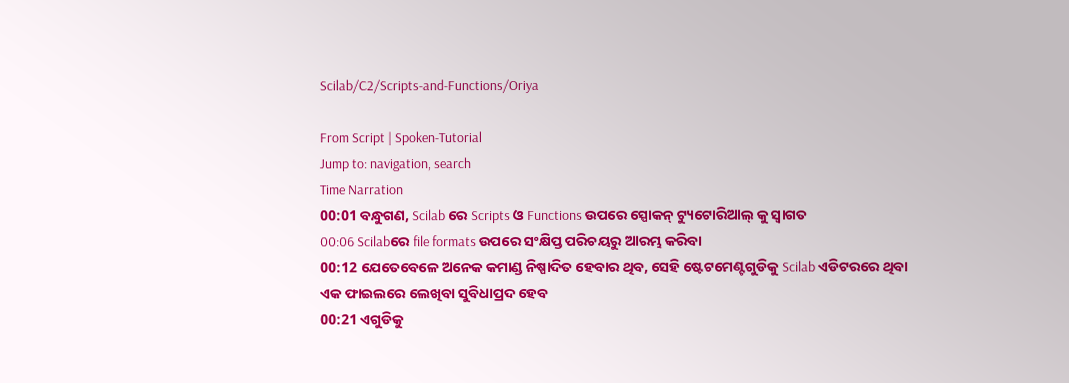Scilab/C2/Scripts-and-Functions/Oriya

From Script | Spoken-Tutorial
Jump to: navigation, search
Time Narration
00:01 ବନ୍ଧୁଗଣ, Scilab ରେ Scripts ଓ Functions ଉପରେ ସ୍ପୋକନ୍ ଟ୍ୟୁଟୋରିଆଲ୍ କୁ ସ୍ୱାଗତ
00:06 Scilabରେ file formats ଉପରେ ସଂକ୍ଷିପ୍ତ ପରିଚୟରୁ ଆରମ୍ଭ କରିବା
00:12 ଯେତେବେଳେ ଅନେକ କମାଣ୍ଡ ନିଷ୍ପାଦିତ ହେବାର ଥିବ, ସେହି ଷ୍ଟେଟମେଣ୍ଟଗୁଡିକୁ Scilab ଏଡିଟରରେ ଥିବା ଏକ ଫାଇଲରେ ଲେଖିବା ସୁବିଧାପ୍ରଦ ହେବ
00:21 ଏଗୁଡିକୁ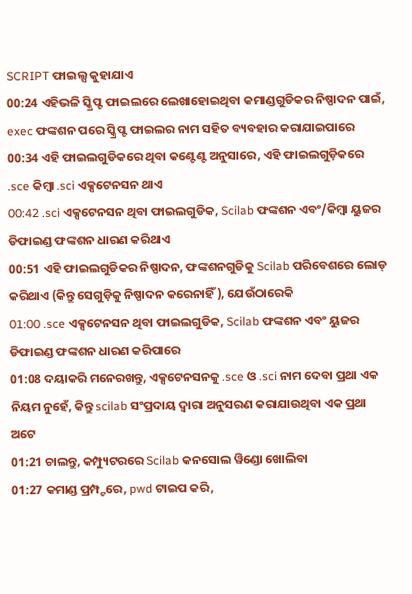SCRIPT ଫାଇଲ୍ସ କୁହାଯାଏ
00:24 ଏହିଭଳି ସ୍କ୍ରିପ୍ଟ ଫାଇଲରେ ଲେଖାହୋଇଥିବା କମାଣ୍ଡଗୁଡିକର ନିଷ୍ପାଦନ ପାଇଁ, exec ଫଙ୍କଶନ ପରେ ସ୍କ୍ରିପ୍ଟ ଫାଇଲର ନାମ ସହିତ ବ୍ୟବହାର କରାଯାଇପାରେ
00:34 ଏହି ଫାଇଲଗୁଡିକରେ ଥିବା କଣ୍ଟେଣ୍ଟ ଅନୁସାରେ, ଏହି ଫାଇଲଗୁଡ଼ିକରେ .sce କିମ୍ବା .sci ଏକ୍ସଟେନସନ ଥାଏ
00:42 .sci ଏକ୍ସଟେନସନ ଥିବା ଫାଇଲଗୁଡିକ, Scilab ଫଙ୍କଶନ ଏବଂ/କିମ୍ବା ୟୁଜର ଡିଫାଇଣ୍ଡ ଫଙ୍କଶନ ଧାରଣ କରିଥାଏ
00:51 ଏହି ଫାଇଲଗୁଡିକର ନିଷ୍ପାଦନ, ଫଙ୍କଶନଗୁଡିକୁ Scilab ପରିବେଶରେ ଲୋଡ୍ କରିଥାଏ (କିନ୍ତୁ ସେଗୁଡ଼ିକୁ ନିଷ୍ପାଦନ କରେନାହିଁ ), ଯେଉଁଠାରେକି
01:00 .sce ଏକ୍ସଟେନସନ ଥିବା ଫାଇଲଗୁଡିକ, Scilab ଫଙ୍କଶନ ଏବଂ ୟୁଜର ଡିଫାଇଣ୍ଡ ଫଙ୍କଶନ ଧାରଣ କରିପାରେ
01:08 ଦୟାକରି ମନେରଖନ୍ତୁ, ଏକ୍ସଟେନସନକୁ .sce ଓ .sci ନାମ ଦେବା ପ୍ରଥା ଏକ ନିୟମ ନୁହେଁ, କିନ୍ତୁ scilab ସଂପ୍ରଦାୟ ଦ୍ୱାରା ଅନୁସରଣ କରାଯାଉଥିବା ଏକ ପ୍ରଥା ଅଟେ
01:21 ଚାଲନ୍ତୁ, କମ୍ପ୍ୟୁଟରରେ Scilab କନସୋଲ ୱିଣ୍ଡୋ ଖୋଲିବା
01:27 କମାଣ୍ଡ ପ୍ରମ୍ପ୍ଟରେ, pwd ଟାଇପ କରି,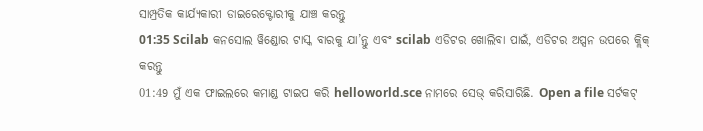ସାମ୍ପ୍ରତିକ କାର୍ଯ୍ୟକାରୀ ଡାଇରେକ୍ଟୋରୀକୁ ଯାଞ୍ଚ କରନ୍ତୁ
01:35 Scilab କନସୋଲ ୱିଣ୍ଡୋର ଟାସ୍କ ବାରକୁ ଯା’ନ୍ତୁ ଏବଂ scilab ଏଡିଟର ଖୋଲିବା ପାଇଁ, ଏଡିଟର ଅପ୍ସନ ଉପରେ କ୍ଲିକ୍ କରନ୍ତୁ
01:49 ମୁଁ ଏକ ଫାଇଲରେ କମାଣ୍ଡ ଟାଇପ କରି helloworld.sce ନାମରେ ସେଭ୍ କରିସାରିଛି. Open a file ସର୍ଟକଟ୍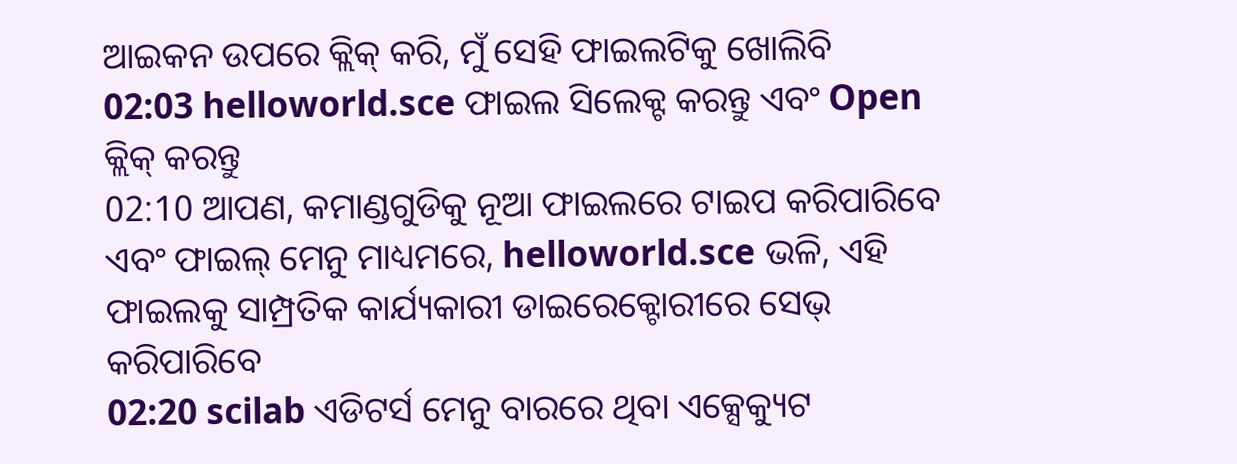ଆଇକନ ଉପରେ କ୍ଲିକ୍ କରି, ମୁଁ ସେହି ଫାଇଲଟିକୁ ଖୋଲିବି
02:03 helloworld.sce ଫାଇଲ ସିଲେକ୍ଟ କରନ୍ତୁ ଏବଂ Open କ୍ଲିକ୍ କରନ୍ତୁ
02:10 ଆପଣ, କମାଣ୍ଡଗୁଡିକୁ ନୂଆ ଫାଇଲରେ ଟାଇପ କରିପାରିବେ ଏବଂ ଫାଇଲ୍ ମେନୁ ମାଧ୍ୟମରେ, helloworld.sce ଭଳି, ଏହି ଫାଇଲକୁ ସାମ୍ପ୍ରତିକ କାର୍ଯ୍ୟକାରୀ ଡାଇରେକ୍ଟୋରୀରେ ସେଭ୍ କରିପାରିବେ
02:20 scilab ଏଡିଟର୍ସ ମେନୁ ବାରରେ ଥିବା ଏକ୍ସେକ୍ୟୁଟ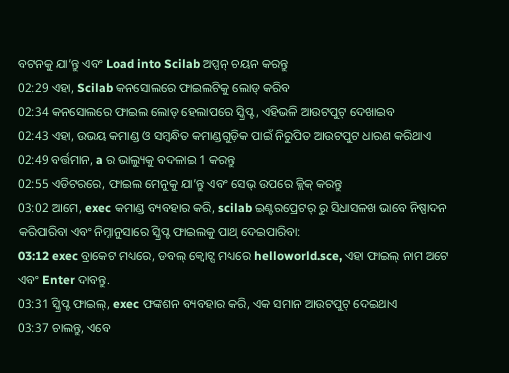ବଟନକୁ ଯା’ନ୍ତୁ ଏବଂ Load into Scilab ଅପ୍ସନ୍ ଚୟନ କରନ୍ତୁ
02:29 ଏହା, Scilab କନସୋଲରେ ଫାଇଲଟିକୁ ଲୋଡ୍ କରିବ
02:34 କନସୋଲରେ ଫାଇଲ ଲୋଡ୍ ହେଲାପରେ ସ୍କ୍ରିପ୍ଟ, ଏହିଭଳି ଆଉଟପୁଟ୍ ଦେଖାଇବ
02:43 ଏହା, ଉଭୟ କମାଣ୍ଡ ଓ ସମ୍ୱନ୍ଧିତ କମାଣ୍ଡଗୁଡ଼ିକ ପାଇଁ ନିରୁପିତ ଆଉଟପୁଟ ଧାରଣ କରିଥାଏ
02:49 ବର୍ତ୍ତମାନ, a ର ଭାଲ୍ୟୁକୁ ବଦଳାଇ 1 କରନ୍ତୁ
02:55 ଏଡିଟରରେ, ଫାଇଲ ମେନୁକୁ ଯା’ନ୍ତୁ ଏବଂ ସେଭ୍ ଉପରେ କ୍ଲିକ୍ କରନ୍ତୁ
03:02 ଆମେ, exec କମାଣ୍ଡ ବ୍ୟବହାର କରି, scilab ଇଣ୍ଟରପ୍ରେଟର୍ ରୁ ସିଧାସଳଖ ଭାବେ ନିଷ୍ପାଦନ କରିପାରିବା ଏବଂ ନିମ୍ନାନୁସାରେ ସ୍କ୍ରିପ୍ଟ ଫାଇଲକୁ ପାଥ୍ ଦେଇପାରିବା:
03:12 exec ବ୍ରାକେଟ ମଧ୍ୟରେ, ଡବଲ୍ କ୍ୱୋଟ୍ସ ମଧ୍ୟରେ helloworld.sce, ଏହା ଫାଇଲ୍ ନାମ ଅଟେ ଏବଂ Enter ଦାବନ୍ତୁ.
03:31 ସ୍କ୍ରିପ୍ଟ ଫାଇଲ୍, exec ଫଙ୍କଶନ ବ୍ୟବହାର କରି, ଏକ ସମାନ ଆଉଟପୁଟ୍ ଦେଇଥାଏ
03:37 ଚାଲନ୍ତୁ, ଏବେ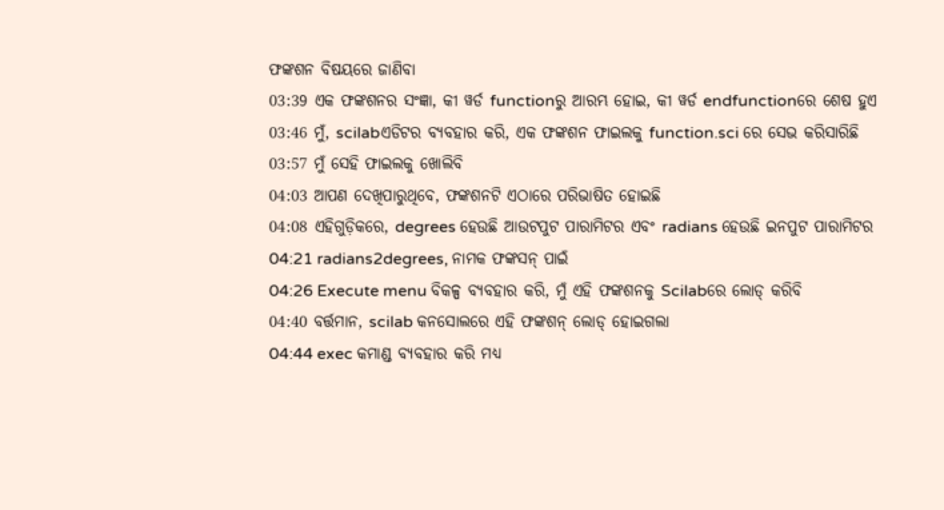ଫଙ୍କଶନ ବିଷୟରେ ଜାଣିବା
03:39 ଏକ ଫଙ୍କଶନର ସଂଜ୍ଞା, କୀ ୱର୍ଡ functionରୁ ଆରମ୍ଭ ହୋଇ, କୀ ୱର୍ଡ endfunctionରେ ଶେଷ ହୁଏ
03:46 ମୁଁ, scilabଏଡିଟର ବ୍ୟବହାର କରି, ଏକ ଫଙ୍କଶନ ଫାଇଲକୁ function.sci ରେ ସେଭ କରିସାରିଛି
03:57 ମୁଁ ସେହି ଫାଇଲକୁ ଖୋଲିବି
04:03 ଆପଣ ଦେଖିପାରୁଥିବେ, ଫଙ୍କଶନଟି ଏଠାରେ ପରିଭାଷିତ ହୋଇଛି
04:08 ଏହିଗୁଡ଼ିକରେ, degrees ହେଉଛି ଆଉଟପୁଟ ପାରାମିଟର ଏବଂ radians ହେଉଛି ଇନପୁଟ ପାରାମିଟର
04:21 radians2degrees, ନାମକ ଫଙ୍କସନ୍ ପାଇଁ
04:26 Execute menu ବିକଳ୍ପ ବ୍ୟବହାର କରି, ମୁଁ ଏହି ଫଙ୍କଶନକୁ Scilabରେ ଲୋଡ୍ କରିବି
04:40 ବର୍ତ୍ତମାନ, scilab କନସୋଲରେ ଏହି ଫଙ୍କଶନ୍ ଲୋଡ୍ ହୋଇଗଲା
04:44 exec କମାଣ୍ଡ ବ୍ୟବହାର କରି ମଧ୍ୟ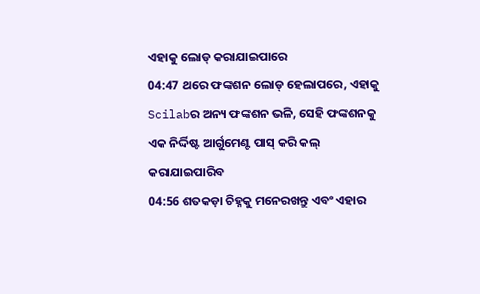ଏହାକୁ ଲୋଡ୍ କରାଯାଇପାରେ
04:47 ଥରେ ଫଙ୍କଶନ ଲୋଡ୍ ହେଲାପରେ, ଏହାକୁ Scilabର ଅନ୍ୟ ଫଙ୍କଶନ ଭଳି, ସେହି ଫଙ୍କଶନକୁ ଏକ ନିର୍ଦ୍ଦିଷ୍ଟ ଆର୍ଗୁମେଣ୍ଟ ପାସ୍ କରି କଲ୍ କରାଯାଇପାରିବ
04:56 ଶତକଡ଼ା ଚିହ୍ନକୁ ମନେରଖନ୍ତୁ ଏବଂ ଏହାର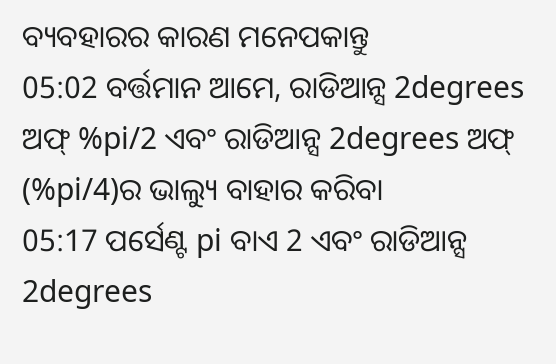ବ୍ୟବହାରର କାରଣ ମନେପକାନ୍ତୁ
05:02 ବର୍ତ୍ତମାନ ଆମେ, ରାଡିଆନ୍ସ 2degrees ଅଫ୍ %pi/2 ଏବଂ ରାଡିଆନ୍ସ 2degrees ଅଫ୍ (%pi/4)ର ଭାଲ୍ୟୁ ବାହାର କରିବା
05:17 ପର୍ସେଣ୍ଟ pi ବାଏ 2 ଏବଂ ରାଡିଆନ୍ସ 2degrees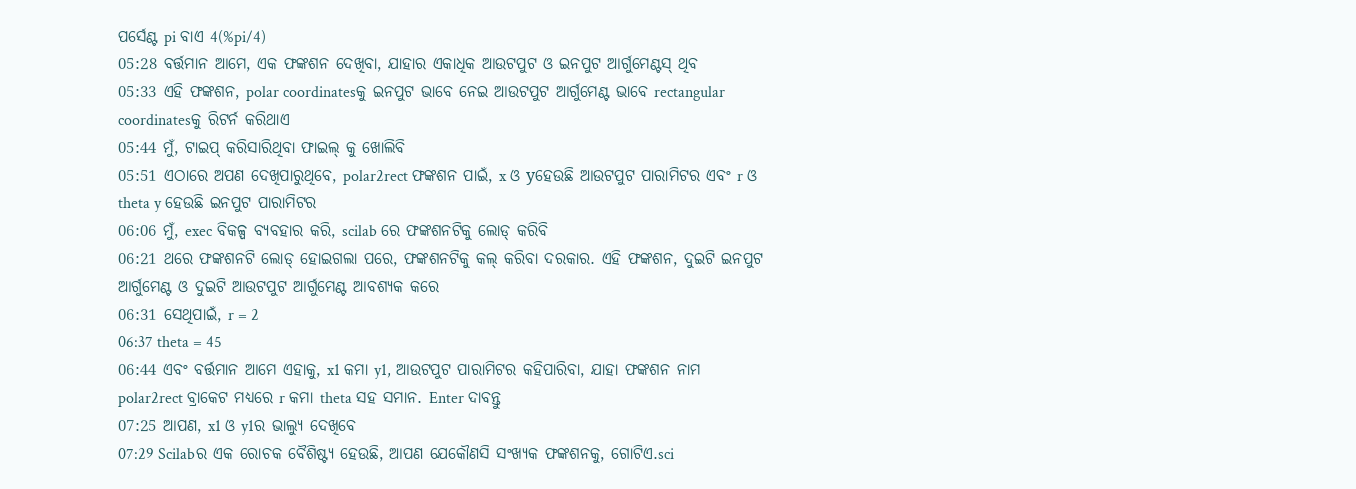ପର୍ସେଣ୍ଟ pi ବାଏ 4(%pi/4)
05:28 ବର୍ତ୍ତମାନ ଆମେ, ଏକ ଫଙ୍କଶନ ଦେଖିବା, ଯାହାର ଏକାଧିକ ଆଉଟପୁଟ ଓ ଇନପୁଟ ଆର୍ଗୁମେଣ୍ଟସ୍ ଥିବ
05:33 ଏହି ଫଙ୍କଶନ, polar coordinatesକୁ ଇନପୁଟ ଭାବେ ନେଇ ଆଉଟପୁଟ ଆର୍ଗୁମେଣ୍ଟ ଭାବେ rectangular coordinatesକୁ ରିଟର୍ନ କରିଥାଏ
05:44 ମୁଁ, ଟାଇପ୍ କରିସାରିଥିବା ଫାଇଲ୍ କୁ ଖୋଲିବି
05:51 ଏଠାରେ ଅପଣ ଦେଖିପାରୁଥିବେ, polar2rect ଫଙ୍କଶନ ପାଇଁ, x ଓ yହେଉଛି ଆଉଟପୁଟ ପାରାମିଟର ଏବଂ r ଓ theta y ହେଉଛି ଇନପୁଟ ପାରାମିଟର
06:06 ମୁଁ, exec ବିକଳ୍ପ ବ୍ୟବହାର କରି, scilab ରେ ଫଙ୍କଶନଟିକୁ ଲୋଡ୍ କରିବି
06:21 ଥରେ ଫଙ୍କଶନଟି ଲୋଡ୍ ହୋଇଗଲା ପରେ, ଫଙ୍କଶନଟିକୁ କଲ୍ କରିବା ଦରକାର. ଏହି ଫଙ୍କଶନ, ଦୁଇଟି ଇନପୁଟ ଆର୍ଗୁମେଣ୍ଟ ଓ ଦୁଇଟି ଆଉଟପୁଟ ଆର୍ଗୁମେଣ୍ଟ ଆବଶ୍ୟକ କରେ
06:31 ସେଥିପାଇଁ, r = 2
06:37 theta = 45
06:44 ଏବଂ ବର୍ତ୍ତମାନ ଆମେ ଏହାକୁ, x1 କମା y1, ଆଉଟପୁଟ ପାରାମିଟର କହିପାରିବା, ଯାହା ଫଙ୍କଶନ ନାମ polar2rect ବ୍ରାକେଟ ମଧ୍ୟରେ r କମା theta ସହ ସମାନ. Enter ଦାବନ୍ତୁ
07:25 ଆପଣ, x1 ଓ y1ର ଭାଲ୍ୟୁ ଦେଖିବେ
07:29 Scilabର ଏକ ରୋଚକ ବୈଶିଷ୍ଟ୍ୟ ହେଉଛି, ଆପଣ ଯେକୌଣସି ସଂଖ୍ୟକ ଫଙ୍କଶନକୁ, ଗୋଟିଏ.sci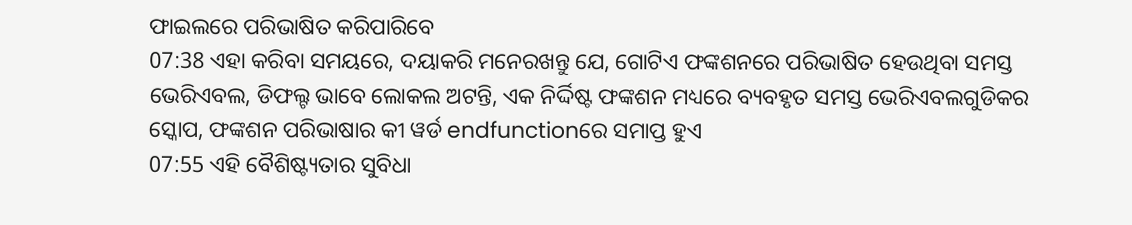ଫାଇଲରେ ପରିଭାଷିତ କରିପାରିବେ
07:38 ଏହା କରିବା ସମୟରେ, ଦୟାକରି ମନେରଖନ୍ତୁ ଯେ, ଗୋଟିଏ ଫଙ୍କଶନରେ ପରିଭାଷିତ ହେଉଥିବା ସମସ୍ତ ଭେରିଏବଲ, ଡିଫଲ୍ଟ ଭାବେ ଲୋକଲ ଅଟନ୍ତି, ଏକ ନିର୍ଦ୍ଦିଷ୍ଟ ଫଙ୍କଶନ ମଧ୍ୟରେ ବ୍ୟବହୃତ ସମସ୍ତ ଭେରିଏବଲଗୁଡିକର ସ୍କୋପ, ଫଙ୍କଶନ ପରିଭାଷାର କୀ ୱର୍ଡ endfunctionରେ ସମାପ୍ତ ହୁଏ
07:55 ଏହି ବୈଶିଷ୍ଟ୍ୟତାର ସୁବିଧା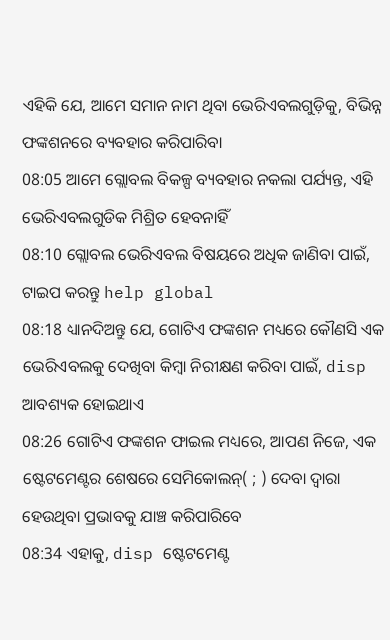ଏହିକି ଯେ, ଆମେ ସମାନ ନାମ ଥିବା ଭେରିଏବଲଗୁଡ଼ିକୁ, ବିଭିନ୍ନ ଫଙ୍କଶନରେ ବ୍ୟବହାର କରିପାରିବା
08:05 ଆମେ ଗ୍ଲୋବଲ ବିକଳ୍ପ ବ୍ୟବହାର ନକଲା ପର୍ଯ୍ୟନ୍ତ, ଏହି ଭେରିଏବଲଗୁଡିକ ମିଶ୍ରିତ ହେବନାହିଁ
08:10 ଗ୍ଲୋବଲ ଭେରିଏବଲ ବିଷୟରେ ଅଧିକ ଜାଣିବା ପାଇଁ, ଟାଇପ କରନ୍ତୁ help global
08:18 ଧ୍ୟାନଦିଅନ୍ତୁ ଯେ, ଗୋଟିଏ ଫଙ୍କଶନ ମଧ୍ୟରେ କୌଣସି ଏକ ଭେରିଏବଲକୁ ଦେଖିବା କିମ୍ବା ନିରୀକ୍ଷଣ କରିବା ପାଇଁ, disp ଆବଶ୍ୟକ ହୋଇଥାଏ
08:26 ଗୋଟିଏ ଫଙ୍କଶନ ଫାଇଲ ମଧ୍ୟରେ, ଆପଣ ନିଜେ, ଏକ ଷ୍ଟେଟମେଣ୍ଟର ଶେଷରେ ସେମିକୋଲନ୍( ; ) ଦେବା ଦ୍ୱାରା ହେଉଥିବା ପ୍ରଭାବକୁ ଯାଞ୍ଚ କରିପାରିବେ
08:34 ଏହାକୁ, disp ଷ୍ଟେଟମେଣ୍ଟ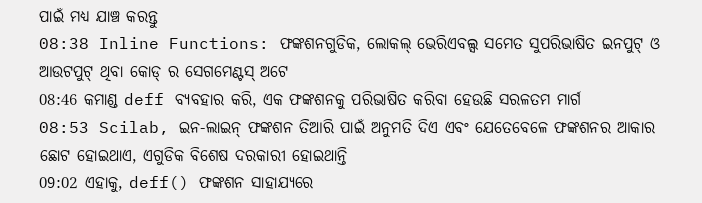ପାଇଁ ମଧ୍ୟ ଯାଞ୍ଚ କରନ୍ତୁ
08:38 Inline Functions: ଫଙ୍କଶନଗୁଡିକ, ଲୋକଲ୍ ଭେରିଏବଲ୍ସ ସମେତ ସୁପରିଭାଷିତ ଇନପୁଟ୍ ଓ ଆଉଟପୁଟ୍ ଥିବା କୋଡ୍ ର ସେଗମେଣ୍ଟସ୍ ଅଟେ
08:46 କମାଣ୍ଡ deff ବ୍ୟବହାର କରି, ଏକ ଫଙ୍କଶନକୁ ପରିଭାଷିତ କରିବା ହେଉଛି ସରଳତମ ମାର୍ଗ
08:53 Scilab, ଇନ-ଲାଇନ୍ ଫଙ୍କଶନ ତିଆରି ପାଇଁ ଅନୁମତି ଦିଏ ଏବଂ ଯେତେବେଳେ ଫଙ୍କଶନର ଆକାର ଛୋଟ ହୋଇଥାଏ, ଏଗୁଡିକ ବିଶେଷ ଦରକାରୀ ହୋଇଥାନ୍ତି
09:02 ଏହାକୁ, deff() ଫଙ୍କଶନ ସାହାଯ୍ୟରେ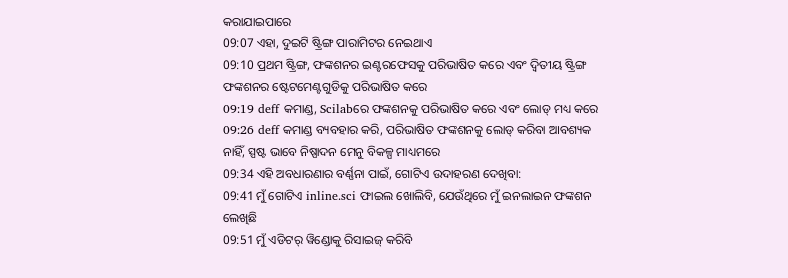କରାଯାଇପାରେ
09:07 ଏହା, ଦୁଇଟି ଷ୍ଟ୍ରିଙ୍ଗ ପାରାମିଟର ନେଇଥାଏ
09:10 ପ୍ରଥମ ଷ୍ଟ୍ରିଙ୍ଗ, ଫଙ୍କଶନର ଇଣ୍ଟରଫେସକୁ ପରିଭାଷିତ କରେ ଏବଂ ଦ୍ୱିତୀୟ ଷ୍ଟ୍ରିଙ୍ଗ ଫଙ୍କଶନର ଷ୍ଟେଟମେଣ୍ଟଗୁଡିକୁ ପରିଭାଷିତ କରେ
09:19 deff କମାଣ୍ଡ, Scilabରେ ଫଙ୍କଶନକୁ ପରିଭାଷିତ କରେ ଏବଂ ଲୋଡ୍ ମଧ୍ୟ କରେ
09:26 deff କମାଣ୍ଡ ବ୍ୟବହାର କରି, ପରିଭାଷିତ ଫଙ୍କଶନକୁ ଲୋଡ୍ କରିବା ଆବଶ୍ୟକ ନାହିଁ, ସ୍ପଷ୍ଟ ଭାବେ ନିଷ୍ପାଦନ ମେନୁ ବିକଳ୍ପ ମାଧ୍ୟମରେ
09:34 ଏହି ଅବଧାରଣାର ବର୍ଣ୍ଣନା ପାଇଁ, ଗୋଟିଏ ଉଦାହରଣ ଦେଖିବା:
09:41 ମୁଁ ଗୋଟିଏ inline.sci ଫାଇଲ ଖୋଲିବି, ଯେଉଁଥିରେ ମୁଁ ଇନଲାଇନ ଫଙ୍କଶନ ଲେଖିଛି
09:51 ମୁଁ ଏଡିଟର୍ ୱିଣ୍ଡୋକୁ ରିସାଇଜ୍ କରିବି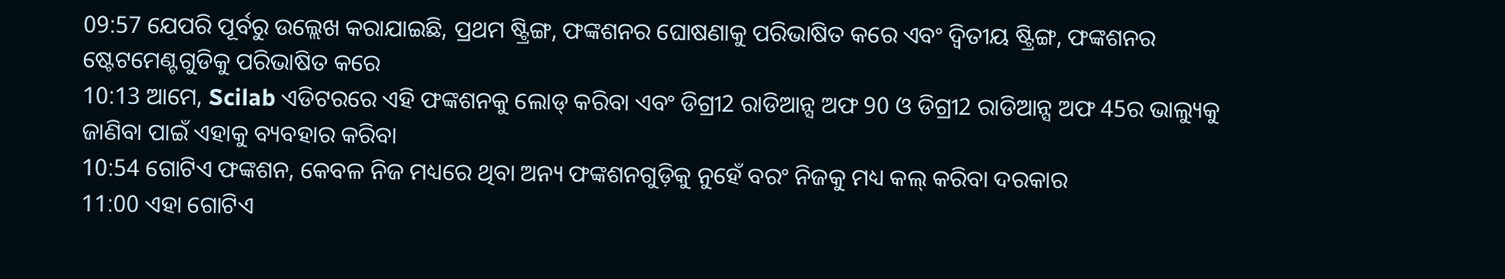09:57 ଯେପରି ପୂର୍ବରୁ ଉଲ୍ଲେଖ କରାଯାଇଛି, ପ୍ରଥମ ଷ୍ଟ୍ରିଙ୍ଗ, ଫଙ୍କଶନର ଘୋଷଣାକୁ ପରିଭାଷିତ କରେ ଏବଂ ଦ୍ୱିତୀୟ ଷ୍ଟ୍ରିଙ୍ଗ, ଫଙ୍କଶନର ଷ୍ଟେଟମେଣ୍ଟଗୁଡିକୁ ପରିଭାଷିତ କରେ
10:13 ଆମେ, Scilab ଏଡିଟରରେ ଏହି ଫଙ୍କଶନକୁ ଲୋଡ୍ କରିବା ଏବଂ ଡିଗ୍ରୀ2 ରାଡିଆନ୍ସ ଅଫ 90 ଓ ଡିଗ୍ରୀ2 ରାଡିଆନ୍ସ ଅଫ 45ର ଭାଲ୍ୟୁକୁ ଜାଣିବା ପାଇଁ ଏହାକୁ ବ୍ୟବହାର କରିବା
10:54 ଗୋଟିଏ ଫଙ୍କଶନ, କେବଳ ନିଜ ମଧ୍ୟରେ ଥିବା ଅନ୍ୟ ଫଙ୍କଶନଗୁଡ଼ିକୁ ନୁହେଁ ବରଂ ନିଜକୁ ମଧ୍ୟ କଲ୍ କରିବା ଦରକାର
11:00 ଏହା ଗୋଟିଏ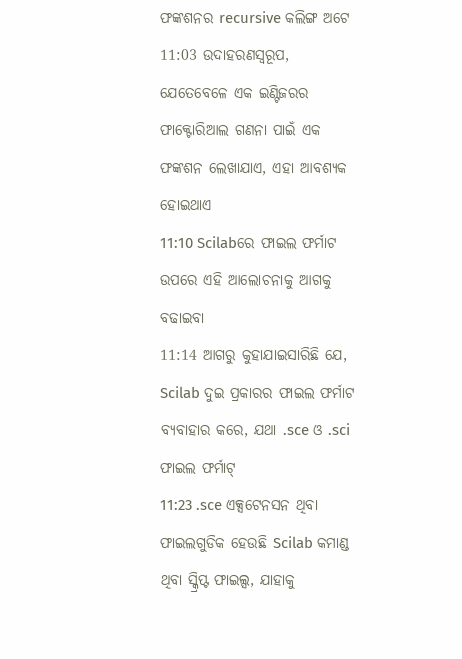ଫଙ୍କଶନର recursive କଲିଙ୍ଗ ଅଟେ
11:03 ଉଦାହରଣସ୍ୱରୂପ, ଯେତେବେଳେ ଏକ ଇଣ୍ଟିଜରର ଫାକ୍ଟୋରିଆଲ ଗଣନା ପାଇଁ ଏକ ଫଙ୍କଶନ ଲେଖାଯାଏ, ଏହା ଆବଶ୍ୟକ ହୋଇଥାଏ
11:10 Scilabରେ ଫାଇଲ ଫର୍ମାଟ ଉପରେ ଏହି ଆଲୋଚନାକୁ ଆଗକୁ ବଢାଇବା
11:14 ଆଗରୁ କୁହାଯାଇସାରିଛି ଯେ, Scilab ଦୁଇ ପ୍ରକାରର ଫାଇଲ ଫର୍ମାଟ ବ୍ୟବାହାର କରେ, ଯଥା .sce ଓ .sci ଫାଇଲ ଫର୍ମାଟ୍
11:23 .sce ଏକ୍ସଟେନସନ ଥିବା ଫାଇଲଗୁଡିକ ହେଉଛି Scilab କମାଣ୍ଡ ଥିବା ସ୍କ୍ରିପ୍ଟ ଫାଇଲ୍ସ, ଯାହାକୁ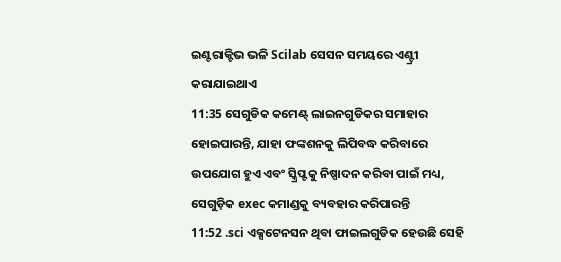ଇଣ୍ଟରାକ୍ଟିଭ ଭଳି Scilab ସେସନ ସମୟରେ ଏଣ୍ଟ୍ରୀ କରାଯାଇଥାଏ
11:35 ସେଗୁଡିକ କମେଣ୍ଟ୍ ଲାଇନଗୁଡିକର ସମାହାର ହୋଇପାରନ୍ତି, ଯାହା ଫଙ୍କଶନକୁ ଲିପିବଦ୍ଧ କରିବାରେ ଉପଯୋଗ ହୁଏ ଏବଂ ସ୍କ୍ରିପ୍ଟକୁ ନିଷ୍ପାଦନ କରିବା ପାଇଁ ମଧ୍ୟ, ସେଗୁଡ଼ିକ exec କମାଣ୍ଡକୁ ବ୍ୟବହାର କରିପାରନ୍ତି
11:52 .sci ଏକ୍ସଟେନସନ ଥିବା ଫାଇଲଗୁଡିକ ହେଉଛି ସେହି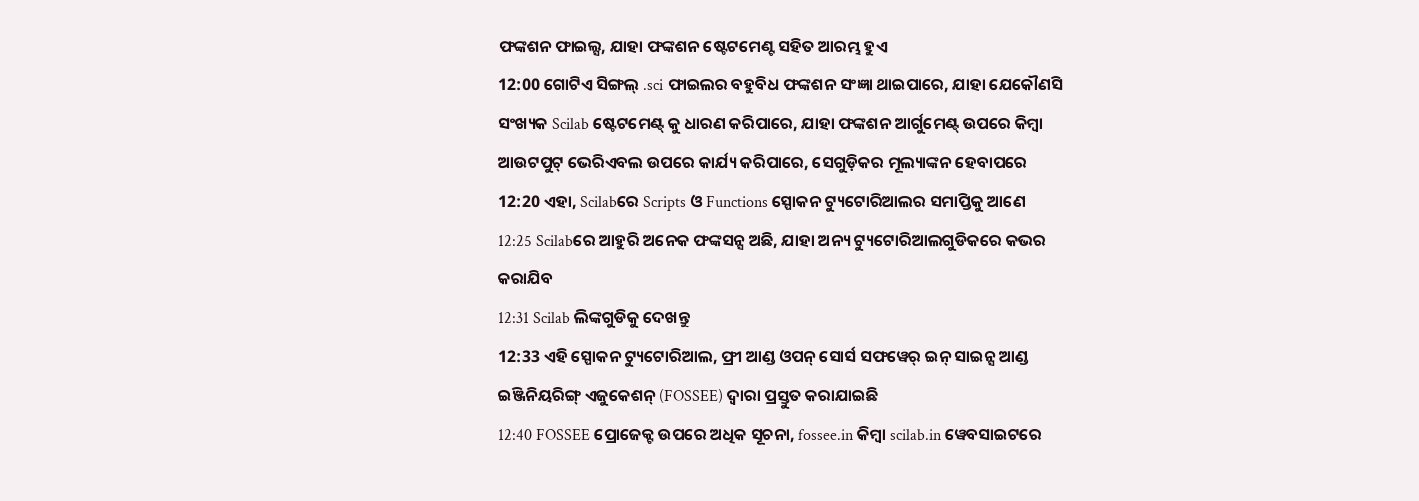ଫଙ୍କଶନ ଫାଇଲ୍ସ, ଯାହା ଫଙ୍କଶନ ଷ୍ଟେଟମେଣ୍ଟ ସହିତ ଆରମ୍ଭ ହୁଏ
12:00 ଗୋଟିଏ ସିଙ୍ଗଲ୍ .sci ଫାଇଲର ବହୁବିଧ ଫଙ୍କଶନ ସଂଜ୍ଞା ଥାଇପାରେ, ଯାହା ଯେକୌଣସି ସଂଖ୍ୟକ Scilab ଷ୍ଟେଟମେଣ୍ଟ୍ କୁ ଧାରଣ କରିପାରେ, ଯାହା ଫଙ୍କଶନ ଆର୍ଗୁମେଣ୍ଟ୍ ଉପରେ କିମ୍ବା ଆଉଟପୁଟ୍ ଭେରିଏବଲ ଉପରେ କାର୍ଯ୍ୟ କରିପାରେ, ସେଗୁଡ଼ିକର ମୂଲ୍ୟାଙ୍କନ ହେବାପରେ
12:20 ଏହା, Scilabରେ Scripts ଓ Functions ସ୍ପୋକନ ଟ୍ୟୁଟୋରିଆଲର ସମାପ୍ତିକୁ ଆଣେ
12:25 Scilabରେ ଆହୁରି ଅନେକ ଫଙ୍କସନ୍ସ ଅଛି, ଯାହା ଅନ୍ୟ ଟ୍ୟୁଟୋରିଆଲଗୁଡିକରେ କଭର କରାଯିବ
12:31 Scilab ଲିଙ୍କଗୁଡିକୁ ଦେଖନ୍ତୁ
12:33 ଏହି ସ୍ପୋକନ ଟ୍ୟୁଟୋରିଆଲ, ଫ୍ରୀ ଆଣ୍ଡ ଓପନ୍ ସୋର୍ସ ସଫୱେର୍ ଇନ୍ ସାଇନ୍ସ ଆଣ୍ଡ ଇଞ୍ଜିନିୟରିଙ୍ଗ୍ ଏଜୁକେଶନ୍ (FOSSEE) ଦ୍ୱାରା ପ୍ରସ୍ତୁତ କରାଯାଇଛି
12:40 FOSSEE ପ୍ରୋଜେକ୍ଟ ଉପରେ ଅଧିକ ସୂଚନା, fossee.in କିମ୍ବା scilab.in ୱେବସାଇଟରେ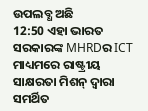ଉପଲବ୍ଧ ଅଛି
12:50 ଏହା ଭାରତ ସରକାରଙ୍କ MHRDର ICT ମାଧ୍ୟମରେ ରାଷ୍ଟ୍ରୀୟ ସାକ୍ଷରତା ମିଶନ୍ ଦ୍ୱାରା ସମର୍ଥିତ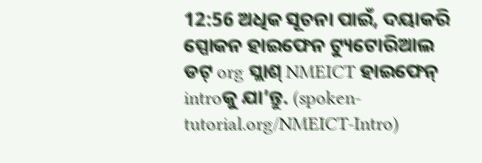12:56 ଅଧିକ ସୂଚନା ପାଇଁ, ଦୟାକରି ସ୍ପୋକନ ହାଇଫେନ ଟ୍ୟୁଟୋରିଆଲ ଡଟ୍ org ସ୍ଲାଶ୍ NMEICT ହାଇଫେନ୍ introକୁ ଯା’ନ୍ତୁ. (spoken-tutorial.org/NMEICT-Intro)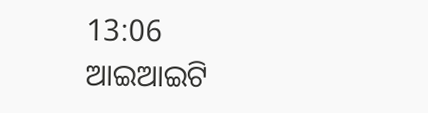13:06 ଆଇଆଇଟି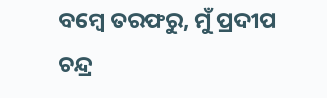ବମ୍ୱେ ତରଫରୁ, ମୁଁ ପ୍ରଦୀପ ଚନ୍ଦ୍ର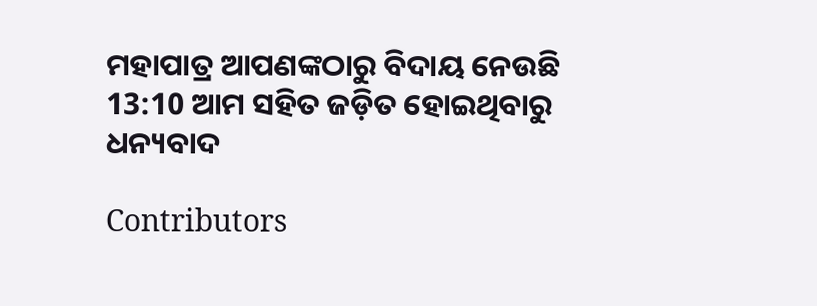ମହାପାତ୍ର ଆପଣଙ୍କଠାରୁ ବିଦାୟ ନେଉଛି
13:10 ଆମ ସହିତ ଜଡ଼ିତ ହୋଇଥିବାରୁ ଧନ୍ୟବାଦ

Contributors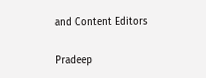and Content Editors

Pradeep